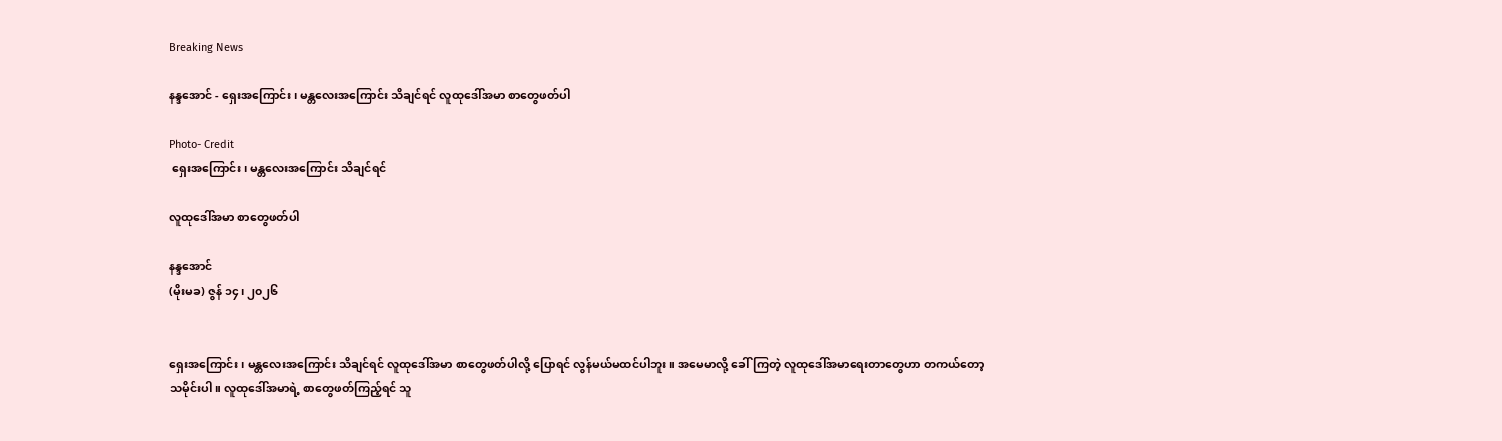Breaking News

နန္ဒအောင် - ရှေးအကြောင်း၊ မန္တလေးအကြောင်း သိချင်ရင် လူထုဒေါ်အမာ စာတွေဖတ်ပါ

Photo- Credit
 ရှေးအကြောင်း၊ မန္တလေးအကြောင်း သိချင်ရင်

လူထုဒေါ်အမာ စာတွေဖတ်ပါ

နန္ဒအောင်
(မိုးမခ) ဇွန် ၁၄၊ ၂၀၂၆


ရှေးအကြောင်း၊ မန္တလေးအကြောင်း သိချင်ရင် လူထုဒေါ်အမာ စာတွေဖတ်ပါလို့ ပြောရင် လွန်မယ်မထင်ပါဘူး။ အမေမာလို့ ခေါ်ကြတဲ့ လူထုဒေါ်အမာရေးတာတွေဟာ တကယ်တော့ သမိုင်းပါ။ လူထုဒေါ်အမာရဲ့ စာတွေဖတ်ကြည့်ရင် သူ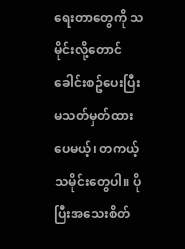ရေးတာတွေကို သမိုင်းလို့တောင် ခေါင်းစဥ်ပေးပြီး မသတ်မှတ်ထားပေမယ့်၊ တကယ့်သမိုင်းတွေပါ။ ပိုပြီးအသေးစိတ်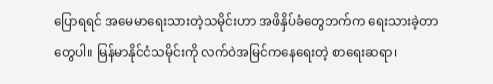ပြောရရင် အမေမာရေးသားတဲ့သမိုင်းဟာ အဖိနှိပ်ခံတွေဘက်က ရေးသားခဲ့တာတွေပါ။ မြန်မာနိုင်ငံသမိုင်းကို လက်ဝဲအမြင်ကနေရေးတဲ့ စာရေးဆရာ၊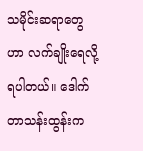သမိုင်းဆရာတွေဟာ လက်ချိုးရေလို့ရပါတယ်။ ဒေါက်တာသန်းထွန်းက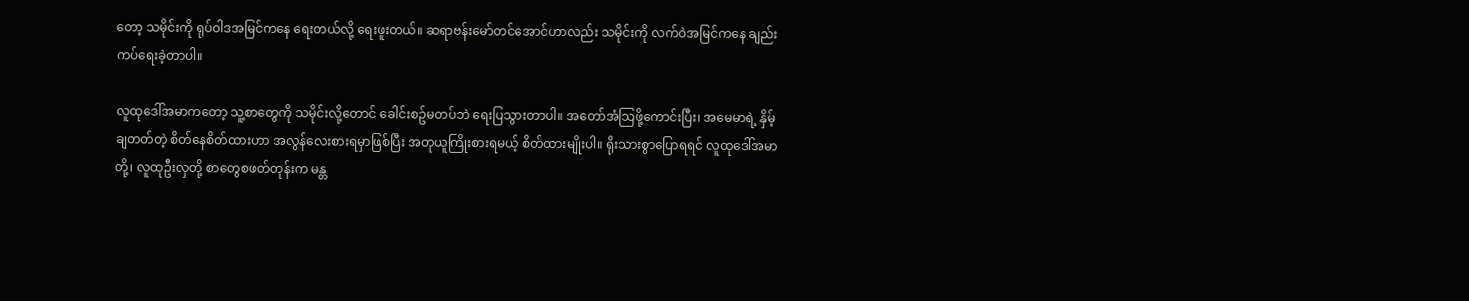တော့ သမိုင်းကို ရုပ်ဝါဒအမြင်ကနေ ရေးတယ်လို့ ရေးဖူးတယ်။ ဆရာဗန်းမော်တင်အောင်ဟာလည်း သမိုင်းကို လက်ဝဲအမြင်ကနေ ချည်းကပ်ရေးခဲ့တာပါ။

လူထုဒေါ်အမာကတော့ သူ့စာတွေကို သမိုင်းလို့တောင် ခေါင်းစဥ်မတပ်ဘဲ ရေးပြသွားတာပါ။ အတော်အံသြဖို့ကောင်းပြီး၊ အမေမာရဲ့ နှိမ့်ချတတ်တဲ့ စိတ်နေစိတ်ထားဟာ အလွန်လေးစားရမှာဖြစ်ပြီး အတုယူကြိုးစားရမယ့် စိတ်ထားမျိုးပါ။ ရိုးသားစွာပြောရရင် လူထုဒေါ်အမာတို့၊ လူထုဦးလှတို့ စာတွေစဖတ်တုန်းက မန္တ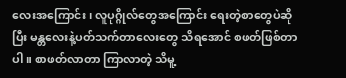လေးအကြောင်း၊ လူပုဂ္ဂိုလ်တွေအကြောင်း ရေးတဲ့စာတွေပဲဆိုပြီး မန္တလေးနဲ့ပတ်သက်တာလေးတွေ သိရအောင် စဖတ်ဖြစ်တာပါ။ စာဖတ်လာတာ ကြာလာတဲ့ သိမူ့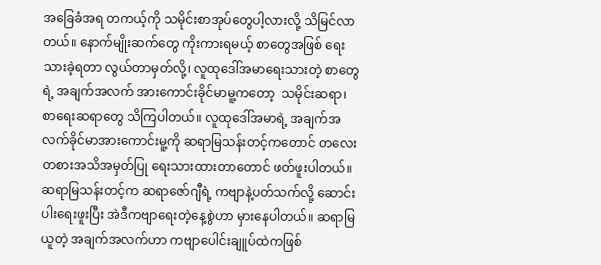အခြေခံအရ တကယ့်ကို သမိုင်းစာအုပ်တွေပါ့လားလို့ သိမြင်လာတယ်။ နောက်မျိုးဆက်တွေ ကိုးကားရမယ့် စာတွေအဖြစ် ရေးသားခဲ့ရတာ လွယ်တာမှတ်လို့၊ လူထုဒေါ်အမာရေးသားတဲ့ စာတွေရဲ့ အချက်အလက် အားကောင်းခိုင်မာမူ့ကတော့  သမိုင်းဆရာ၊ စာရေးဆရာတွေ သိကြပါတယ်။ လူထုဒေါ်အမာရဲ့ အချက်အလက်ခိုင်မာအားကောင်းမူ့ကို ဆရာမြသန်းတင့်ကတောင် တလေးတစားအသိအမှတ်ပြု ရေးသားထားတာတောင် ဖတ်ဖူးပါတယ်။ ဆရာမြသန်းတင့်က ဆရာဇော်ဂျီရဲ့ ကဗျာနဲ့ပတ်သက်လို့ ဆောင်းပါးရေးဖူးပြီး အဲဒီကဗျာရေးတဲ့နေ့စွဲဟာ မှားနေပါတယ်။ ဆရာမြယူတဲ့ အချက်အလက်ဟာ ကဗျာပေါင်းချူပ်ထဲကဖြစ်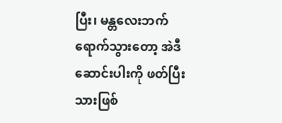ပြီး၊ မန္တလေးဘက် ရောက်သွားတော့ အဲဒီဆောင်းပါးကို ဖတ်ပြီးသားဖြစ်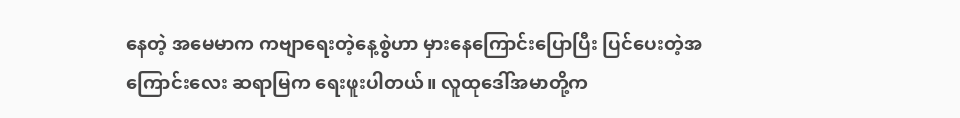နေတဲ့ အမေမာက ကဗျာရေးတဲ့နေ့စွဲဟာ မှားနေကြောင်းပြောပြီး ပြင်ပေးတဲ့အကြောင်းလေး ဆရာမြက ရေးဖူးပါတယ်။ လူထုဒေါ်အမာတို့က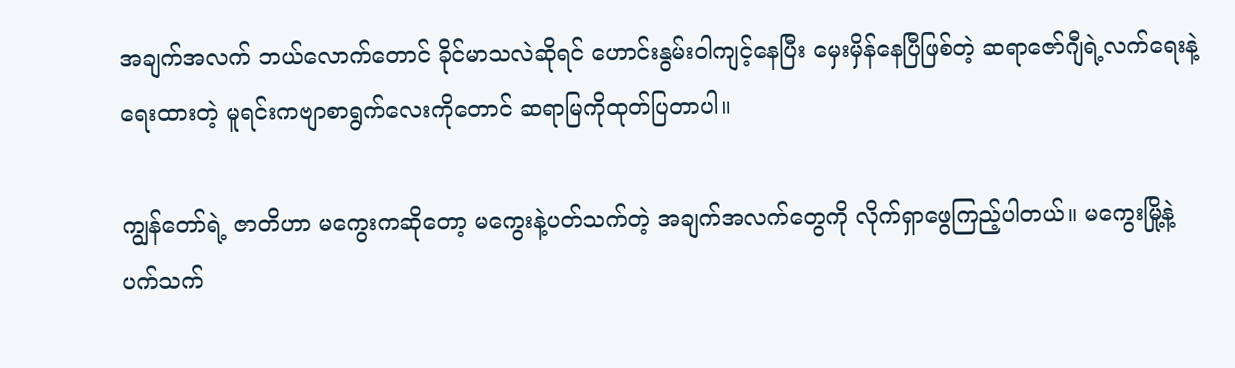အချက်အလက် ဘယ်လောက်တောင် ခိုင်မာသလဲဆိုရင် ဟောင်းနွမ်းဝါကျင့်နေပြီး မှေးမှိန်နေပြီဖြစ်တဲ့ ဆရာဇော်ဂျီရဲ့လက်ရေးနဲ့ရေးထားတဲ့ မူရင်းကဗျာစာရွက်လေးကိုတောင် ဆရာမြကိုထုတ်ပြတာပါ။

ကျွန်တော်ရဲ့ ဇာတိဟာ မကွေးကဆိုတော့ မကွေးနဲ့ပတ်သက်တဲ့ အချက်အလက်တွေကို လိုက်ရှာဖွေကြည့်ပါတယ်။ မကွေးမြို့နဲ့ ပက်သက်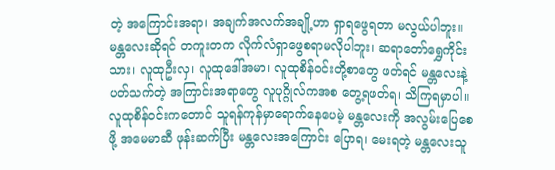တဲ့ အကြောင်းအရာ၊ အချက်အလက်အချို့ဟာ ရှာရဖွေရတာ မလွယ်ပါဘူး။ မန္တလေးဆိုရင် တကူးတက လိုက်လံရှာဖွေစရာမလိုပါဘူး၊ ဆရာတော်ရွှေကိုင်းသား၊ လူထုဦးလှ၊ လူထုဒေါ်အမာ၊ လူထုစိန်ဝင်းတို့စာတွေ ဖတ်ရင် မန္တလေးနဲ့ပတ်သက်တဲ့ အကြာင်းအရာတွေ လူပုဂ္ဂိုလ်ကအစ တွေ့ရဖတ်ရ၊ သိကြရမှာပါ။ လူထုစိန်ဝင်းကတောင် သူရန်ကုန်မှာရောက်နေပေမဲ့ မန္တလေးကို အလွမ်းပြေစေဖို့ အမေမာဆီ ဖုန်းဆက်ပြီး မန္တလေးအကြောင်း ပြောရ၊ မေးရတဲ့ မန္တလေးသူ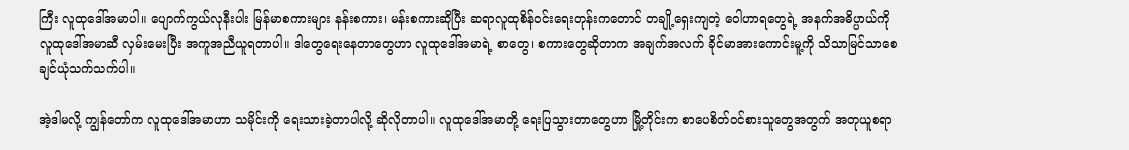ကြီး လူထုဒေါ်အမာပါ။ ပျောက်ကွယ်လုနီးပါး မြန်မာစကားများ နန်းစကား၊ မန်းစကားဆိုပြီး ဆရာလူထုစိန်ဝင်းရေးတုန်းကတောင် တချို့ရှေးကျတဲ့ ဝေါဟာရတွေရဲ့ အနက်အဓိပ္ပာယ်ကို လူထုဒေါ်အမာဆီ လှမ်းမေးပြီး အကူအညီယူရတာပါ။ ဒါတွေရေးနေတာတွေဟာ လူထုဒေါ်အမာရဲ့ စာတွေ၊ စကားတွေဆိုတာက အချက်အလက် ခိုင်မာအားကောင်းမူ့ကို သိသာမြင်သာစေချင်ယုံသက်သက်ပါ။

အဲ့ဒါမလို့ ကျွန်တော်က လူထုဒေါ်အမာဟာ သမိုင်းကို ရေးသားခဲ့တာပါလို့ ဆိုလိုတာပါ။ လူထုဒေါ်အမာတို့ ရေးပြသွားတာတွေဟာ မြို့တိုင်းက စာပေစိတ်ဝင်စားသူတွေအတွက် အတုယူစရာ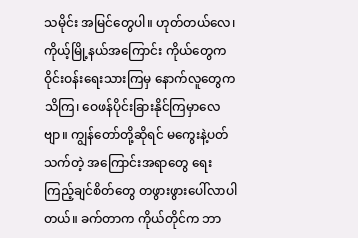သမိုင်း အမြင်တွေပါ။ ဟုတ်တယ်လေ၊ ကိုယ့်မြို့နယ်အကြောင်း ကိုယ်တွေက ဝိုင်းဝန်းရေးသားကြမှ နောက်လူတွေက သိကြ၊ ဝေဖန်ပိုင်းခြားနိုင်ကြမှာလေဗျာ။ ကျွန်တော်တို့ဆိုရင် မကွေးနဲ့ပတ်သက်တဲ့ အကြောင်းအရာတွေ ရေးကြည့်ချင်စိတ်တွေ တဖွားဖွားပေါ်လာပါတယ်။ ခက်တာက ကိုယ်တိုင်က ဘာ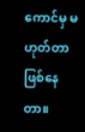ကောင်မှ မဟုတ်တာ ဖြစ်နေတာ။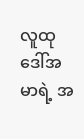လူထုဒေါ်အမာရဲ့ အ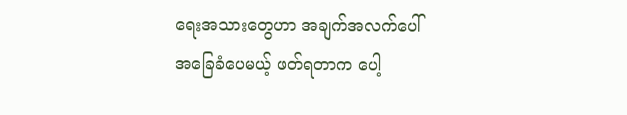ရေးအသားတွေဟာ အချက်အလက်ပေါ် အခြေခံပေမယ့် ဖတ်ရတာက ပေါ့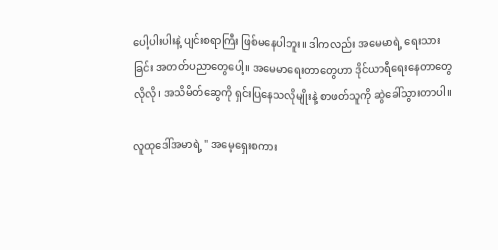ပေါ့ပါးပါးနဲ့ ပျင်းစရာကြီး ဖြစ်မနေပါဘူး။ ဒါကလည်း အမေမာရဲ့ ရေးသားခြင်း အတတ်ပညာတွေ‌ပေါ့။ အမေမာရေးတာတွေဟာ ဒိုင်ယာရီရေးနေတာတွေလိုလို၊ အသိမိတ်ဆွေကို ရှင်းပြနေသလိုမျိုးနဲ့ စာဖတ်သူကို ဆွဲခေါ်သွားတာပါ။

လူထုဒေါ်အမာရဲ့ " အမေ့ရှေးစကား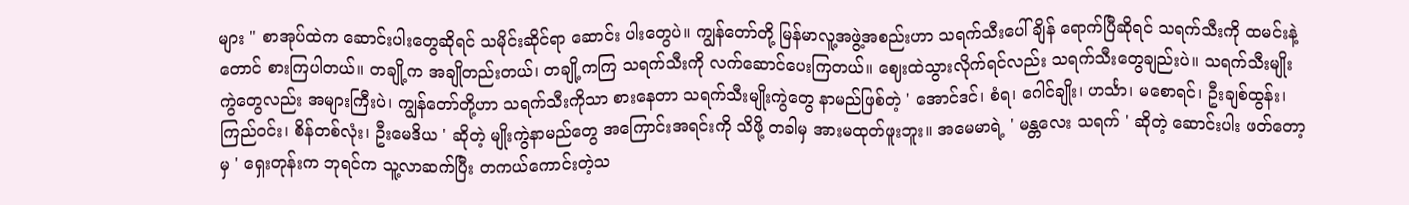များ " စာအုပ်ထဲက ဆောင်းပါးတွေဆိုရင် သမိုင်းဆိုင်ရာ ဆောင်း ပါးတွေပဲ။ ကျွန်တော်တို့ မြန်မာလူ့အဖွဲ့အစည်းဟာ သရက်သီးပေါ်ချိန် ရောက်ပြီဆိုရင် သရက်သီးကို ထမင်းနဲ့တောင် စားကြပါတယ်။ တချို့က အချိုတည်းတယ်၊ တချို့ကကြ သရက်သီးကို လက်ဆောင်ပေးကြတယ်။ ဈေးထဲသွားလိုက်ရင်လည်း ‌သရက်သီးတွေချည်းပဲ။ သရက်သီးမျိုးကွဲတွေလည်း အများကြီးပဲ၊ ကျွန်တော်တို့ဟာ သရက်သီးကိုသာ စားနေတာ သရက်သီးမျိုးကွဲတွေ နာမည်ဖြစ်တဲ့ ' အောင်ဒင်၊ စံရ၊ ဂေါင်ချိုး၊ ဟင်္သာ၊ မစောရင်၊ ဦးချစ်ထွန်း၊ ကြည်ဝင်း၊ စိန်တစ်လုံး၊ ဦးမေဒိယ ' ဆိုတဲ့ မျိုးကွဲနာမည်တွေ အကြောင်းအရင်းကို သိဖို့ တခါမှ အားမထုတ်ဖူးဘူး။ အမေမာရဲ့ ' မန္တလေး သရက် ' ဆိုတဲ့ ဆောင်းပါး ဖတ်တော့မှ ' ရှေးတုန်းက ဘုရင်က သူ့လာဆက်ပြီး တကယ်ကောင်းတဲ့သ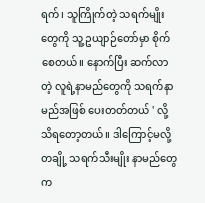ရက်၊ သူကြိုက်တဲ့ သရက်မျိုးတွေကို သူ့ဥယျာဉ်တော်မှာ စိုက်စေတယ်။ နောက်ပြီး ဆက်လာတဲ့ လူရဲ့နာမည်တွေကို သရက်နာမည်အဖြစ် ပေးတတ်တယ် ' လို့ သိရတော့တယ်။ ဒါကြောင့်မလို့ တချို့ သရက်သီးမျိုး နာမည်တွေက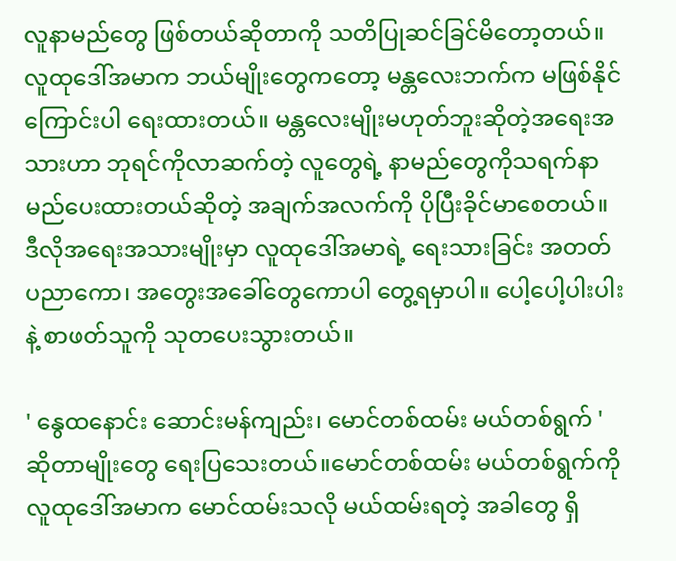လူနာမည်တွေ ဖြစ်တယ်ဆိုတာကို သတိပြုဆင်ခြင်မိတော့တယ်။ လူထုဒေါ်အမာက ဘယ်မျိုးတွေကတော့ မန္တလေးဘက်က မဖြစ်နိုင်ကြောင်းပါ ရေးထားတယ်။ မန္တလေးမျိုးမဟုတ်ဘူးဆိုတဲ့အရေးအသားဟာ ဘုရင်ကိုလာဆက်တဲ့ လူတွေရဲ့ နာမည်တွေကိုသရက်နာမည်ပေးထားတယ်ဆိုတဲ့ အချက်အလက်ကို ပိုပြီးခိုင်မာစေတယ်။ ဒီလိုအရေးအသားမျိုးမှာ လူထုဒေါ်အမာရဲ့ ရေးသားခြင်း အတတ်ပညာကော၊ အတွေးအခေါ်တွေကောပါ တွေ့ရမှာပါ။ ပေါ့ပေါ့ပါးပါးနဲ့ စာဖတ်သူကို သုတပေးသွားတယ်။

' နွေထနောင်း ဆောင်းမန်ကျည်း၊ မောင်တစ်ထမ်း မယ်တစ်ရွက် 'ဆိုတာမျိုးတွေ ရေးပြသေးတယ်။မောင်တစ်ထမ်း မယ်တစ်ရွက်ကို လူထုဒေါ်အမာက မောင်ထမ်းသလို မယ်ထမ်းရတဲ့ အခါတွေ ရှိ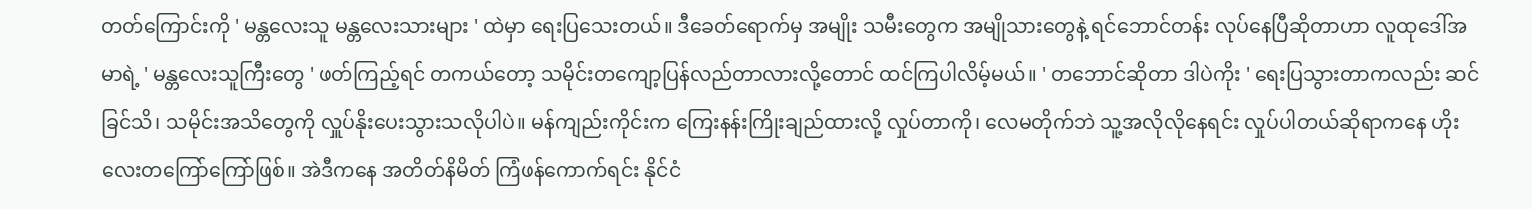တတ်ကြောင်းကို ' မန္တလေးသူ မန္တလေးသားများ ' ထဲမှာ ရေးပြသေးတယ်။ ဒီခေတ်ရောက်မှ အမျိုး သမီးတွေက အမျိုသားတွေနဲ့ ရင်ဘောင်တန်း လုပ်နေပြီဆိုတာဟာ လူထု‌ဒေါ်အမာရဲ့ ' မန္တလေးသူကြီးတွေ ' ဖတ်ကြည့်ရင် တကယ်တော့ သမိုင်းတကျော့ပြန်လည်တာလားလို့တောင် ထင်ကြပါလိမ့်မယ်။ ' တဘောင်ဆိုတာ ဒါပဲကိုး ' ရေးပြသွားတာကလည်း ဆင်ခြင်သိ၊ သမိုင်းအသိတွေကို လှူပ်နိုးပေးသွားသလိုပါပဲ။ မန်ကျည်းကိုင်းက ကြေးနန်းကြိုးချည်ထားလို့ လှုပ်တာကို၊ လေမတိုက်ဘဲ သူ့အလိုလိုနေရင်း လှုပ်ပါတယ်ဆိုရာကနေ ဟိုးလေးတကြော်ကြော်ဖြစ်။ အဲဒီကနေ အတိတ်နိမိတ် ကြံဖန်ကောက်ရင်း နိုင်ငံ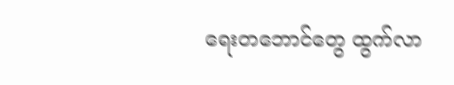ရေးတဘောင်တွေ ထွက်လာ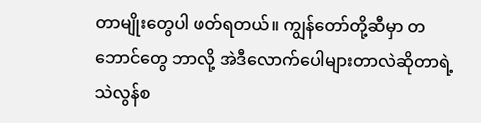တာမျိုးတွေပါ ဖတ်ရတယ်။ ကျွန်တော်တို့ဆီမှာ တဘောင်တွေ ဘာလို့ အဲဒီလောက်ပေါများတာလဲဆိုတာရဲ့ သဲလွန်စ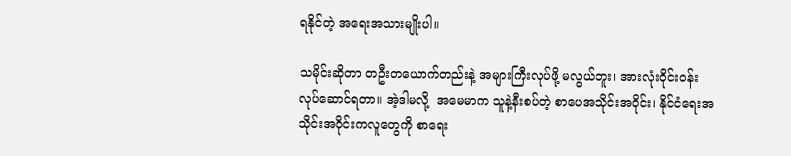ရနိုင်တဲ့ အရေးအသားမျိုးပါ။

သမိုင်းဆိုတာ တဦးတယောက်တည်းနဲ့ အများကြီးလုပ်ဖို့ မလွယ်ဘူး၊ အားလုံးဝိုင်းဝန်း လုပ်ဆောင်ရတာ။ အဲ့ဒါမလို့  အမေမာက သူနဲ့နီးစပ်တဲ့ စာပေအသိုင်းအဝိုင်း၊ နိုင်ငံရေးအသိုင်းအဝိုင်းကလူတွေကို စာရေး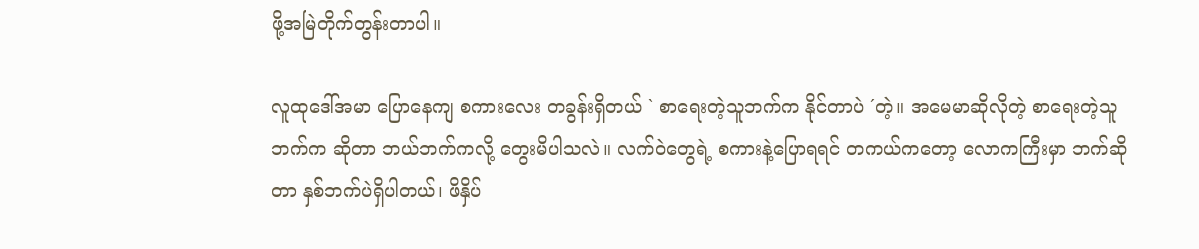ဖို့အမြဲတိုက်တွန်းတာပါ။

လူထုဒေါ်အမာ ပြောနေကျ စကားလေး တခွန်းရှိတယ် ` စာရေးတဲ့သူဘက်က နိုင်တာပဲ ´တဲ့။ အမေမာဆိုလိုတဲ့ စာရေးတဲ့သူဘက်က ဆိုတာ ဘယ်ဘက်ကလို့ တွေးမိပါသလဲ။ လက်ဝဲတွေရဲ့ စကားနဲ့ပြောရရင် တကယ်ကတော့ လောကကြီးမှာ ဘက်ဆိုတာ နှစ်ဘက်ပဲရှိပါတယ်၊ ဖိနှိပ်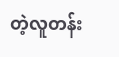တဲ့လူတန်း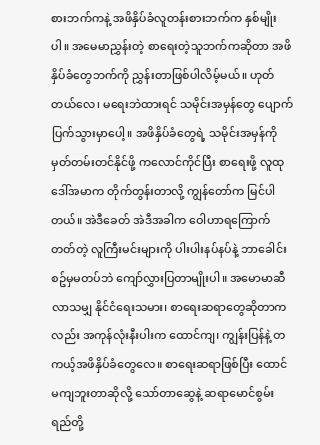စားဘက်ကနဲ့ အဖိနှိပ်ခံလူတန်းစားဘက်က နှစ်မျိုးပါ။ အမေမာညွှန်းတဲ့ စာရေးတဲ့သူဘက်ကဆိုတာ အဖိနှိပ်ခံတွေဘက်ကို ညွှန်းတာဖြစ်ပါလိမ့်မယ်။ ဟုတ်တယ်လေ၊ မရေးဘဲထားရင် သမိုင်းအမှန်တွေ ပျောက်ပြက်သွားမှာပေါ့။ အဖိနှိပ်ခံတွေရဲ့ သမိုင်းအမှန်ကို မှတ်တမ်းတင်နိုင်ဖို့ ကလောင်ကိုင်ပြီး စာရေးဖို့ လူထုဒေါ်အမာက တိုက်တွန်းတာလို့ ကျွန်တော်က မြင်ပါတယ်။ အဲဒီခေတ် အဲဒီအခါက ဝေါဟာရကြောက်တတ်တဲ့ လူကြီးမင်းများကို ပါးပါးနပ်နပ်နဲ့ ဘာခေါင်းစဥ်မှမတပ်ဘဲ ကျော်လွှားပြတာမျိုးပါ။ အမောမာဆီလာသမျှ နိုင်ငံရေးသမား၊ စာရေးဆရာတွေဆိုတာကလည်း အကုန်လုံးနီးပါးက ထောင်ကျ၊ ကျွန်းပြန်နဲ့ တကယ့်အဖိနှိပ်ခံတွေလေ။ စာရေးဆရာဖြစ်ပြီး ထောင်မကျဘူးတာဆိုလို့ သော်တာဆွေနဲ့ ဆရာမောင်စွမ်းရည်တို့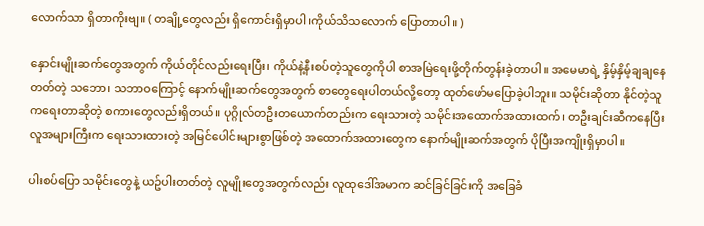လောက်သာ ရှိတာကိုးဗျ။ ( တချို့တွေလည်း ရှိကောင်းရှိမှာပါ၊ကိုယ်သိသလောက် ပြောတာပါ။ )

နှောင်းမျိုးဆက်တွေအတွက် ကိုယ်တိုင်လည်းရေးပြီး၊ ကိုယ်နဲ့နီးစပ်တဲ့သူတွေကိုပါ စာအမြဲရေးဖို့တိုက်တွန်းခဲ့တာပါ။ အမေမာရဲ့ နှိမ့်နှိမ့်ချချနေတတ်တဲ့ သဘော၊ သဘာဝကြောင့် နောက်မျိုးဆက်တွေအတွက် စာတွေရေးပါတယ်လို့တော့ ထုတ်ဖော်မပြောခဲ့ပါဘူး။ သမိုင်းဆိုတာ နိုင်တဲ့သူကရေးတာဆိုတဲ့ စကားတွေလည်းရှိတယ်။ ပုဂ္ဂိုလ်တဦးတယောက်တည်းက ရေးသားတဲ့ သမိုင်းအထောက်အထားထက်၊ တဦးချင်းဆီကနေပြီး လူအများကြီးက ရေးသားထားတဲ့ အမြင်ပေါင်းများစွာဖြစ်တဲ့ အထောက်အထားတွေက နောက်မျိုးဆက်အတွက် ပိုပြီးအကျိုးရှိမှာပါ။

ပါးစပ်ပြော သမိုင်းတွေနဲ့ ယဥ်ပါးတတ်တဲ့ လူမျိုးတွေအတွက်လည်း လူထုဒေါ်အမာက ဆင်ခြင်ခြင်းကို အခြေခံ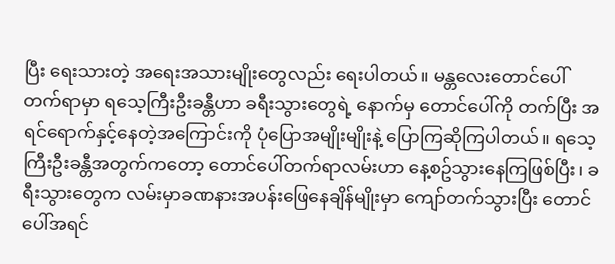ပြီး ရေးသားတဲ့ အရေးအသားမျိုးတွေလည်း ရေးပါတယ်။ မန္တလေးတောင်ပေါ် တက်ရာမှာ ရသေ့ကြီးဦးခန္တီဟာ ခရီးသွားတွေရဲ့ နောက်မှ တောင်ပေါ်ကို တက်ပြီး အရင်ရောက်နှင့်နေတဲ့အကြောင်းကို ပုံပြောအမျိုးမျိုးနဲ့ ပြောကြဆိုကြပါတယ်။ ရသေ့ကြီးဦးခန္တီအတွက်ကတော့ တောင်ပေါ်တက်ရာလမ်းဟာ နေ့စဥ်သွားနေကြဖြစ်ပြီး၊ ခရီးသွားတွေက လမ်းမှာခဏနားအပန်းဖြေနေချိန်မျိုးမှာ ကျော်တက်သွားပြီး တောင်ပေါ်အရင်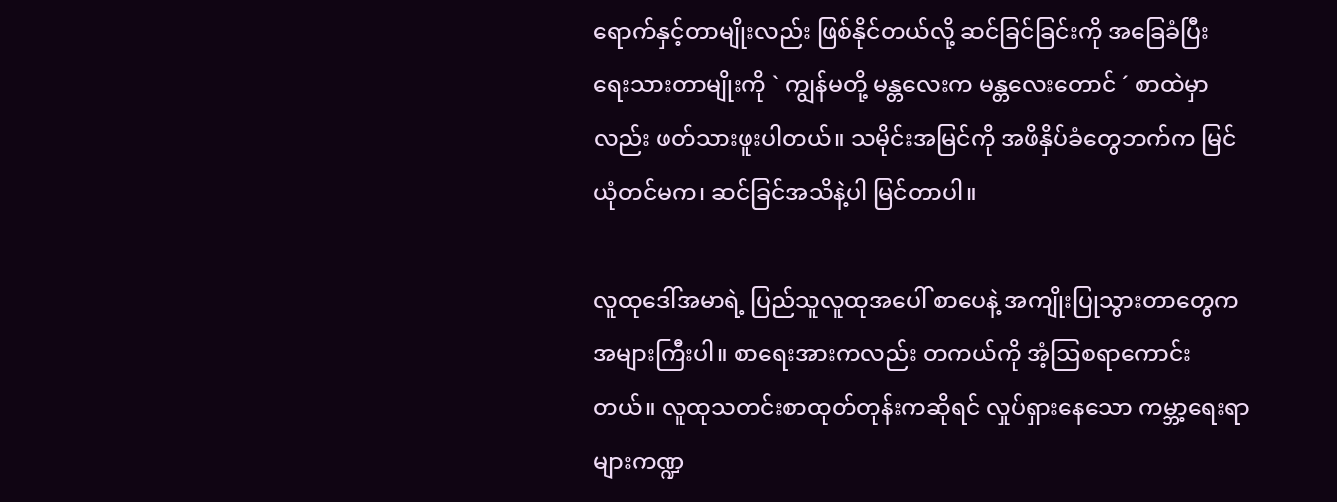ရောက်နှင့်တာမျိုးလည်း ဖြစ်နိုင်တယ်လို့ ဆင်ခြင်ခြင်းကို အခြေခံပြီး ရေးသားတာမျိုးကို ` ကျွန်မတို့ မန္တလေးက မန္တလေးတောင် ´ စာထဲမှာလည်း ဖတ်သားဖူးပါတယ်။ သမိုင်းအမြင်ကို အဖိနှိပ်ခံတွေဘက်က မြင်ယုံတင်မက၊ ဆင်ခြင်အသိနဲ့ပါ မြင်တာပါ။

လူထုဒေါ်အမာရဲ့ ပြည်သူလူထုအပေါ် စာပေနဲ့ အကျိုးပြုသွားတာတွေက အများကြီးပါ။ စာရေးအားကလည်း တကယ်ကို အံ့ဩစရာကောင်းတယ်။ လူထုသတင်းစာထုတ်တုန်းကဆိုရင် လှုပ်ရှားနေသော ကမ္ဘာ့ရေးရာများကဏ္ဍ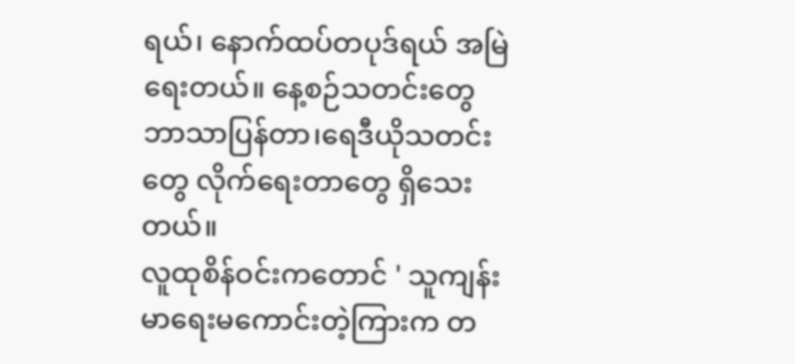ရယ်၊ နောက်ထပ်တပုဒ်ရယ် အမြဲရေးတယ်။ နေ့စဉ်သတင်းတွေ ဘာသာပြန်တာ၊ရေဒီယိုသတင်းတွေ လိုက်ရေးတာတွေ ရှိသေးတယ်။
လူထုစိန်ဝင်းကတောင် ' သူကျန်းမာရေးမကောင်းတဲ့ကြားက တ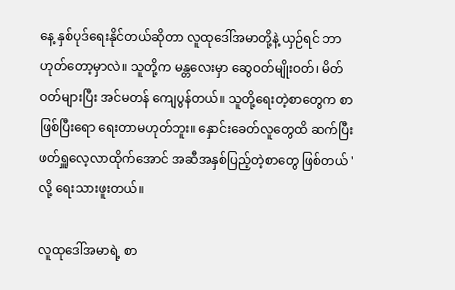နေ့ နှစ်ပုဒ်ရေးနိုင်တယ်ဆိုတာ လူထုဒေါ်အမာတို့နဲ့ ယှဉ်ရင် ဘာဟုတ်တော့မှာလဲ။ သူတို့က မန္တလေးမှာ ဆွေဝတ်မျိုးဝတ်၊ မိတ်ဝတ်များပြီး အင်မတန် ကျေပွန်တယ်။ သူတို့ရေးတဲ့စာတွေက စာဖြစ်ပြီးရော ရေးတာမဟုတ်ဘူး။ နှောင်းခေတ်လူတွေထိ ဆက်ပြီး ဖတ်ရှူလေ့လာထိုက်အောင် အဆီအနှစ်ပြည့်တဲ့စာတွေ ဖြစ်တယ် ' လို့ ရေးသားဖူးတယ်။

လူထုဒေါ်အမာရဲ့ စာ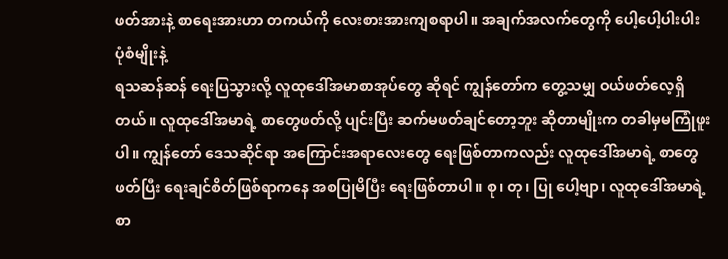ဖတ်အားနဲ့ စာရေးအားဟာ တကယ်ကို လေးစားအားကျစရာပါ။ အချက်အလက်တွေကို ပေါ့ပေါ့‌ပါးပါး ပုံစံမျိုးနဲ့
ရသဆန်ဆန် ရေးပြသွားလို့ လူထုဒေါ်အမာစာအုပ်တွေ ဆိုရင် ကျွန်တော်က တွေ့သမျှ ဝယ်ဖတ်လေ့ရှိတယ်။ လူထုဒေါ်အမာရဲ့ စာတွေဖတ်လို့ ပျင်းပြီး ဆက်မဖတ်ချင်တော့ဘူး ဆိုတာမျိုးက တခါမှမကြုံဖူးပါ။ ကျွန်တော် ဒေသဆိုင်ရာ အကြောင်းအရာလေးတွေ ရေးဖြစ်တာကလည်း လူထုဒေါ်အမာရဲ့ စာတွေဖတ်ပြီး ရေးချင်စိတ်ဖြစ်ရာကနေ အစပြုမိပြီး ရေးဖြစ်တာပါ။ စု၊ တု၊ ပြု ပေါ့ဗျာ၊ လူထုဒေါ်အမာရဲ့ စာ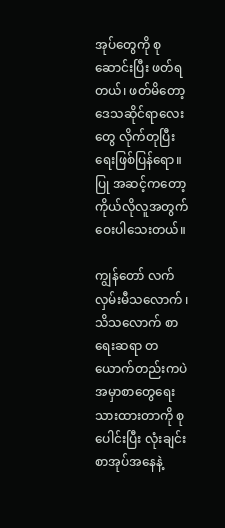အုပ်တွေကို စုဆောင်းပြီး ဖတ်ရတယ်၊ ဖတ်မိတော့ ဒေသဆိုင်ရာလေးတွေ လိုက်တုပြီး ရေးဖြစ်ပြန်ရော။ ပြု အဆင့်ကတော့ ကိုယ်လိုလူအတွက် ဝေးပါသေးတယ်။

ကျွန်တော် လက်လှမ်းမီသလောက် ၊ သိသလောက် စာရေးဆရာ တယောက်တည်းကပဲ အမှာစာတွေရေးသားထားတာကို စုပေါင်းပြီး လုံးချင်းစာအုပ်အနေနဲ့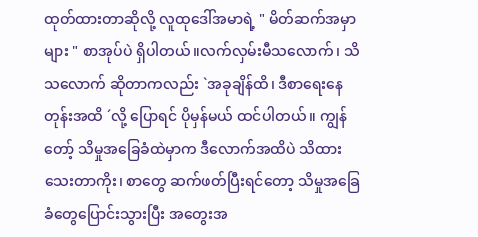ထုတ်ထားတာဆိုလို့ လူထုဒေါ်အမာရဲ့ " မိတ်ဆက်အမှာများ " စာအုပ်ပဲ ရှိပါတယ်။လက်လှမ်းမီသလောက်၊ သိသလောက် ဆိုတာကလည်း `အခုချိန်ထိ၊ ဒီစာရေးနေတုန်းအထိ ´လို့ ပြောရင် ပိုမှန်မယ် ထင်ပါတယ်။ ကျွန်တော့် သိမှုအခြေခံထဲမှာက ဒီလောက်အထိပဲ သိထားသေးတာကိုး၊ စာတွေ ဆက်ဖတ်ပြီးရင်တော့ သိမှုအခြေခံတွေပြောင်းသွားပြီး အတွေးအ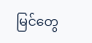မြင်တွေ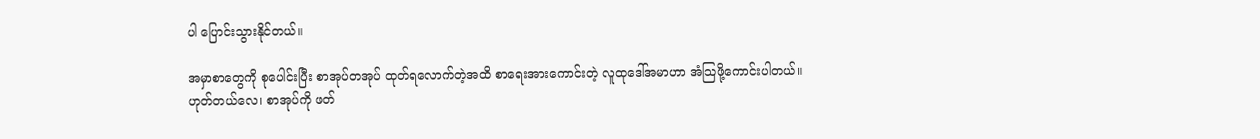ပါ ပြောင်းသွားနိုင်တယ်။

အမှာစာတွေကို စုပေါင်းပြီး စာအုပ်တအုပ် ထုတ်ရလောက်တဲ့အထိ စာရေးအားကောင်းတဲ့ လူထုဒေါ်အမာဟာ အံသြဖို့ကောင်းပါတယ်။ ဟုတ်တယ်လေ၊ စာအုပ်ကို ဖတ်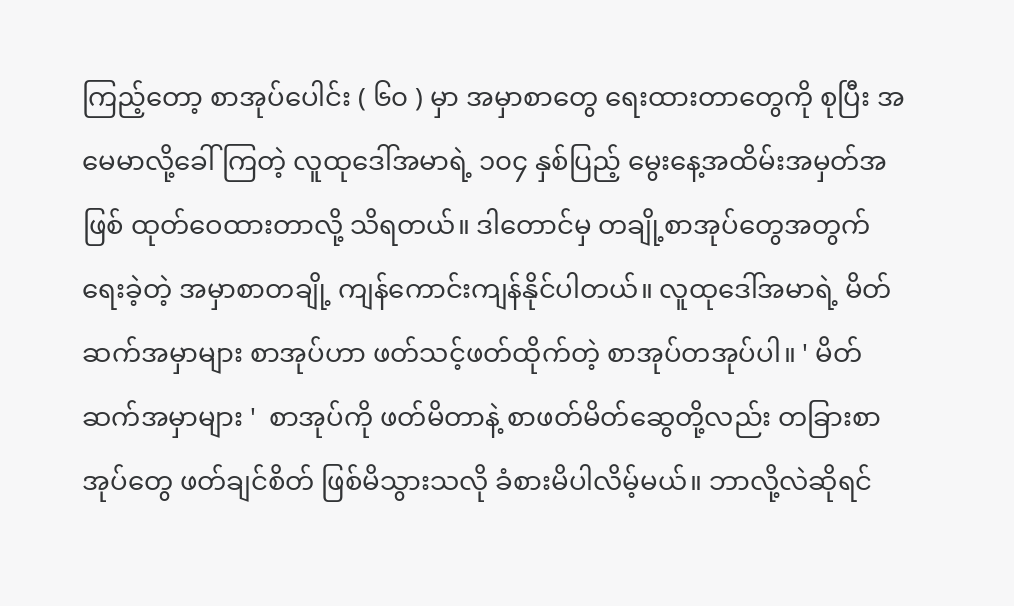ကြည့်တော့ စာအုပ်ပေါင်း ( ၆၀ ) မှာ အမှာစာတွေ ရေးထားတာတွေကို စုပြီး အမေမာလို့ခေါ်ကြတဲ့ လူထုဒေါ်အမာရဲ့ ၁၀၄ နှစ်ပြည့် မွေးနေ့အထိမ်းအမှတ်အဖြစ် ထုတ်ဝေထားတာလို့ သိရတယ်။ ဒါတောင်မှ တချို့စာအုပ်တွေအတွက် ရေးခဲ့တဲ့ အမှာစာတချို့ ကျန်ကောင်းကျန်နိုင်ပါတယ်။ လူထုဒေါ်အမာရဲ့ မိတ်ဆက်အမှာများ စာအုပ်ဟာ ဖတ်သင့်ဖတ်ထိုက်တဲ့ စာအုပ်တအုပ်ပါ။ ' မိတ်ဆက်အမှာများ '  စာအုပ်ကို ဖတ်မိတာနဲ့ စာဖတ်မိတ်ဆွေတို့လည်း တခြားစာအုပ်တွေ ဖတ်ချင်စိတ် ဖြစ်မိသွားသလို ခံစားမိပါလိမ့်မယ်။ ဘာလို့လဲဆိုရင်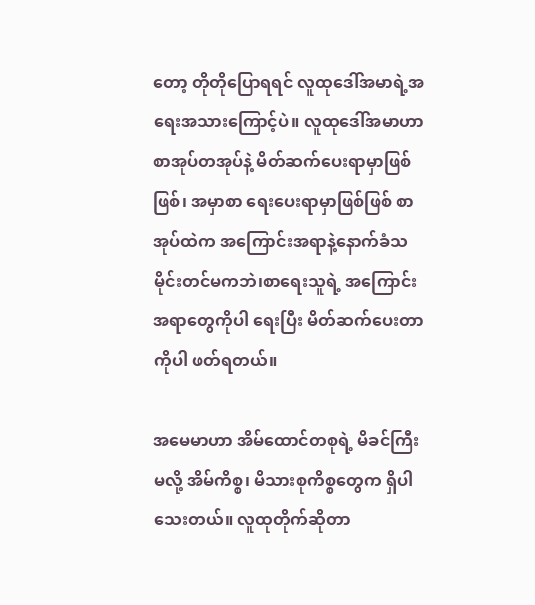တော့ တိုတိုပြောရရင် လူထုဒေါ်အမာရဲ့အရေးအသားကြောင့်ပဲ။ လူထုဒေါ်အမာဟာ စာအုပ်တအုပ်နဲ့ မိတ်ဆက်ပေးရာမှာဖြစ်ဖြစ်၊ အမှာစာ ရေးပေးရာမှာဖြစ်ဖြစ် စာအုပ်ထဲက အကြောင်းအရာနဲ့နောက်ခံသမိုင်းတင်မကဘဲ၊စာရေးသူရဲ့ အကြောင်းအရာတွေကိုပါ ရေးပြီး မိတ်ဆက်ပေးတာကိုပါ ဖတ်ရတယ်။

အမေမာဟာ အိမ်ထောင်တစုရဲ့ မိခင်ကြီးမလို့ အိမ်ကိစ္စ၊ မိသားစုကိစ္စတွေက ရှိပါသေးတယ်။ လူထုတိုက်ဆိုတာ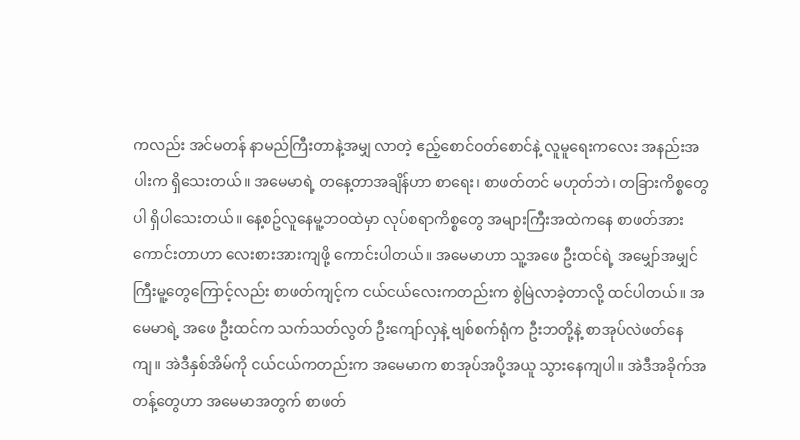ကလည်း အင်မတန် နာမည်ကြီးတာနဲ့အမျှ လာတဲ့ ဧည့်စောင်ဝတ်စောင်နဲ့ လူမူရေးကလေး အနည်းအပါးက ရှိသေးတယ်။ အမေမာရဲ့ တနေ့တာအချိန်ဟာ စာရေး၊ စာဖတ်တင် မဟုတ်ဘဲ၊ တခြားကိစ္စတွေပါ ရှိပါသေးတယ်။ နေ့စဥ်လူနေမူ့ဘဝထဲမှာ လုပ်စရာကိစ္စတွေ အများကြီးအထဲကနေ စာဖတ်အားကောင်းတာဟာ လေးစားအားကျဖို့ ကောင်းပါတယ်။ အမေမာဟာ သူ့အဖေ ဦးထင်ရဲ့ အမျှော်အမျှင်ကြီးမူ့တွေကြောင့်လည်း စာဖတ်ကျင့်က ငယ်ငယ်လေးကတည်းက စွဲမြဲလာခဲ့တာလို့ ထင်ပါတယ်။ အမေမာရဲ့ အဖေ ဦးထင်က သက်သတ်လွတ် ဦးကျော်လှနဲ့ ဗျစ်စက်ရုံက ဦးဘတို့နဲ့ စာအုပ်လဲဖတ်နေကျ။ အဲဒီနှစ်အိမ်ကို ငယ်ငယ်ကတည်းက အမေမာက စာအုပ်အပို့အယူ သွားနေကျပါ။ အဲဒီအခိုက်အတန့်တွေဟာ အမေမာအတွက် စာဖတ်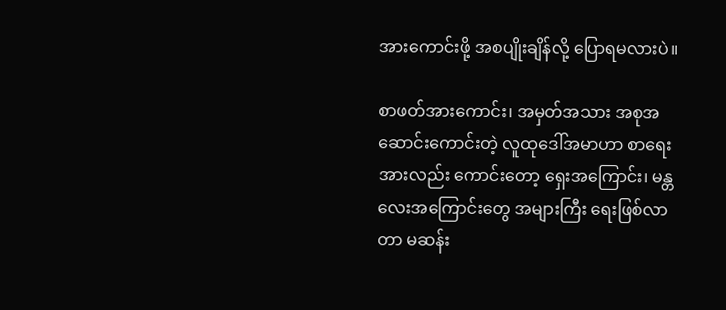အားကောင်းဖို့ အစပျိုးချိန်လို့ ပြောရမလားပဲ။

စာဖတ်အားကောင်း၊ အမှတ်အသား အစုအဆောင်းကောင်းတဲ့ လူ‌ထုဒေါ်အမာဟာ စာရေးအားလည်း ကောင်းတော့ ရှေးအကြောင်း၊ မန္တလေးအကြောင်းတွေ အများကြီး ရေးဖြစ်လာတာ မဆန်း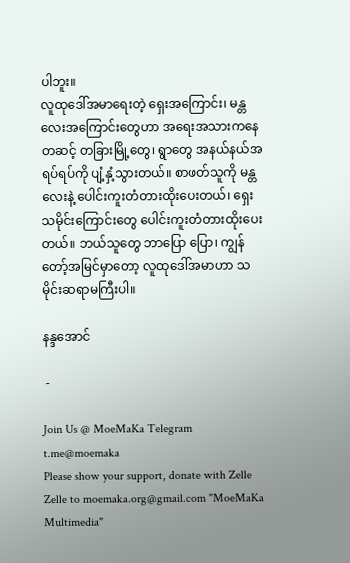ပါဘူး။
လူထုဒေါ်အမာရေးတဲ့ ရှေးအကြောင်း၊ မန္တလေးအကြောင်းတွေဟာ အရေးအသားကနေ တဆင့် တခြားမြို့တွေ၊ ရွာတွေ အနယ်နယ်အရပ်ရပ်ကို ပျံ့နှံ့သွားတယ်။ စာဖတ်သူကို မန္တလေးနဲ့ ပေါင်းကူးတံတားထိုးပေးတယ်၊ ရှေးသမိုင်းကြောင်းတွေ ပေါင်းကူးတံတားထိုးပေးတယ်။ ဘယ်သူတွေ ဘာပြော ပြော၊ ကျွန်တော့်အမြင်မှာတော့ လူထုဒေါ်အမာဟာ သမိုင်းဆရာမကြီးပါ။

နန္ဒအောင်

 -

Join Us @ MoeMaKa Telegram
t.me@moemaka
Please show your support, donate with Zelle
Zelle to moemaka.org@gmail.com "MoeMaKa Multimedia"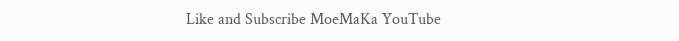Like and Subscribe MoeMaKa YouTube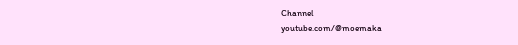Channel
youtube.com/@moemaka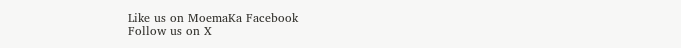Like us on MoemaKa Facebook
Follow us on X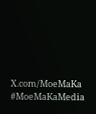X.com/MoeMaKa
#MoeMaKaMedia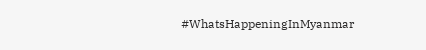#WhatsHappeningInMyanmar